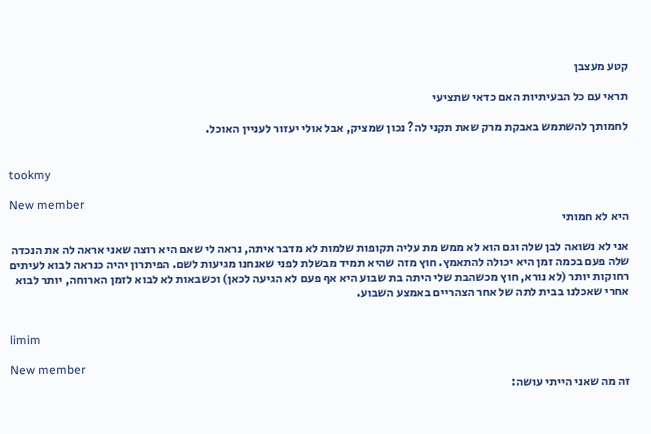קטע מעצבן

תראי עם כל הבעיתיות האם כדאי שתציעי

לחמותך להשתמש באבקת מרק שאת תקני לה? נכון שמציק, אבל אולי יעזור לעניין האוכל.


tookmy

New member
היא לא חמותי

אני לא נשואה לבן שלה וגם הוא לא ממש מת עליה תקופות שלמות לא מדבר איתה, נראה לי שאם היא רוצה שאני אראה לה את הנכדה שלה פעם בכמה זמן היא יכולה להתאמץ. חוץ מזה שהיא תמיד מבשלת לפני שאנחנו מגיעות לשם. הפיתרון יהיה כנראה לבוא לעיתים רחוקות יותר (לא נורא, חוץ מכשהבת שלי היתה בת שבוע היא אף פעם לא הגיעה לכאן) וכשבאות לא לבוא לזמן הארוחה, יותר לבוא אחרי שאכלנו בבית לתה של אחר הצהריים באמצע השבוע.


limim

New member
זה מה שאני הייתי עושה: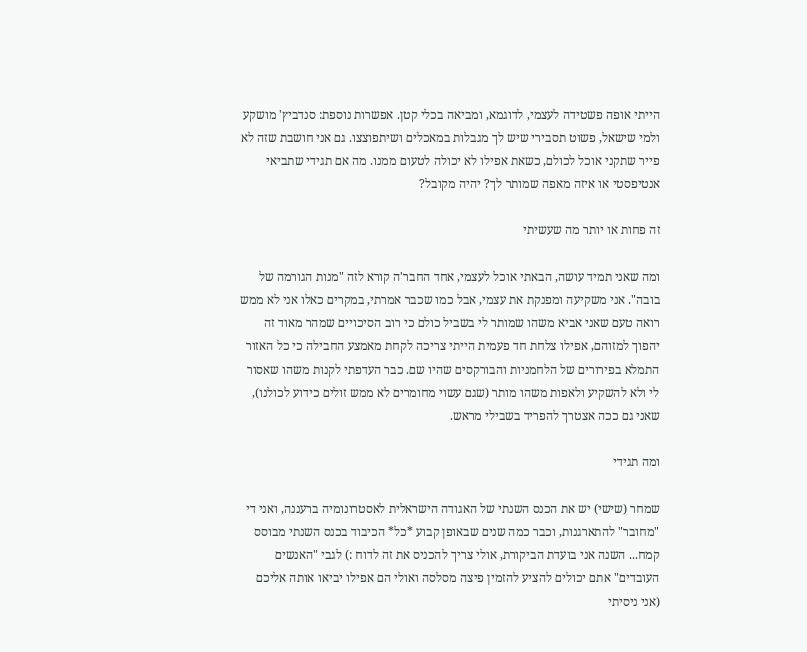הייתי אופה פשטידה לעצמי, לדוגמא, ומביאה בכלי קטן. אפשרות נוספת: סנדביץ' מושקע ולמי שישאל, פשוט תסבירי שיש לך מגבלות במאכלים ושיתפוצצו. גם אני חושבת שזה לא פייר שתקני אוכל לכולם, כשאת אפילו לא יכולה לטעום ממנו. מה אם תגידי שתביאי אנטיפסטי או איזה מאפה שמותר לך? יהיה מקובל?

זה פחות או יותר מה שעשיתי

ומה שאני תמיד עושה, הבאתי אוכל לעצמי, אחד החבר'ה קורא לזה "מנות הגורמה של בובה". אני משקיעה ומפנקת את עצמי, אבל כמו שכבר אמרתי, במקרים כאלו אני לא ממש רואה טעם שאני אביא משהו שמותר לי בשביל כולם כי רוב הסיכויים שמהר מאוד זה יהפוך למזוהם, אפילו צלחת חד פעמית הייתי צריכה לקחת מאמצע החבילה כי כל האזור התמלא בפירורים של הלחמניות והבורקסים שהיו שם. כבר העדפתי לקנות משהו שאסור לי ולא להשקיע ולאפות משהו מותר (שגם עשוי מחומרים לא ממש זולים כידוע לכולנו), שאני גם ככה אצטרך להפריד בשבילי מראש.

ומה תגידי

שמחר (שישי) יש את הכנס השנתי של האגודה הישראלית לאסטרונומיה ברעננה, ואני די "מחובר" להתארגנות, וכבר כמה שנים שבאופן קבוע *כל* הכיבוד בכנס השנתי מבוסס קמח... השנה אני בועדת הביקורת, אולי צריך להכניס את זה לדוח :) לגבי "האנשים העובדים" אתם יכולים להציע להזמין פיצה מסלסה ואולי הם אפילו יביאו אותה אליכם (אני ניסיתי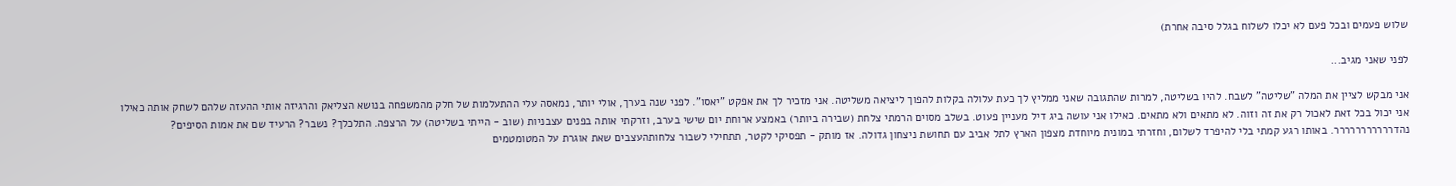שלוש פעמים ובכל פעם לא יכלו לשלוח בגלל סיבה אחרת)

לפני שאני מגיב...

אני מבקש לציין את המלה "שליטה" לשבח. להיו בשליטה, למרות שהתגובה שאני ממליץ לך כעת עלולה בקלות להפוך ליציאה משליטה. אני מזכיר לך את אפקט "יאסו". לפני שנה בערך, אולי יותר, נמאסה עלי ההתעלמות של חלק מהמשפחה בנושא הצליאק והרגיזה אותי ההעזה שלהם לשחק אותה כאילו אני יכול בכל זאת לאכול רק את זה וזוה. לא מתאים ולא מתאים. כאילו אני עושה ביג דיל מעניין פעוט. בשלב מסוים הרמתי צלחת (שבירה ביותר) באמצע ארוחת יום שישי בערב, וזרקתי אותה בפנים עצבניות (שוב - הייתי בשליטה) על הרצפה. התלכלך? נשבר? הרעיד שם את אמות הסיפים? נהדררררררררררר. באותו רגע קמתי בלי להיפרד לשלום, וחזרתי במונית מיוחדת מצפון הארץ לתל אביב עם תחושת ניצחון גדולה. אז מותק - תפסיקי לקטר, תתחילי לשבור צלחותהעצבים שאת אוגרת על המטומטמים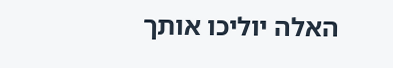האלה יוליכו אותך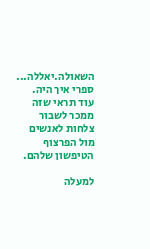השאולה.יאללה... ספרי איך היה. עוד תראי שזה ממכר לשבור צלחות לאנשים מול הפרצוף הטיפשון שלהם.

למעלה